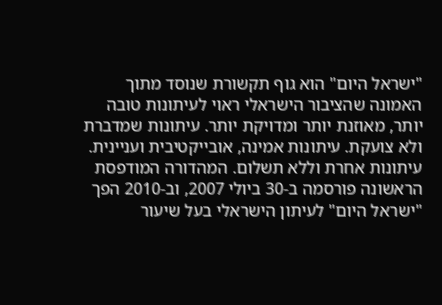"ישראל היום" הוא גוף תקשורת שנוסד מתוך האמונה שהציבור הישראלי ראוי לעיתונות טובה יותר, מאוזנת יותר ומדויקת יותר. עיתונות שמדברת ולא צועקת. עיתונות אמינה, אובייקטיבית ועניינית. עיתונות אחרת וללא תשלום. המהדורה המודפסת הראשונה פורסמה ב-30 ביולי 2007, וב-2010 הפך "ישראל היום" לעיתון הישראלי בעל שיעור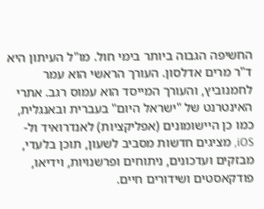החשיפה הגבוה ביותר בימי חול. מו"ל העיתון היא ד"ר מרים אדלסון. העורך הראשי הוא עמר לחמנוביץ, והעורך המייסד הוא עמוס רגב. אתרי האינטרנט של "ישראל היום" בעברית ובאנגלית, כמו כן היישומונים (אפליקציות) לאנדרואיד ול-iOS, מציגים חדשות מסביב לשעון, תוכן בלעדי, מבזקים ועדכונים, ניתוחים ופרשנויות, וידיאו, פודקאסטים ושידורים חיים.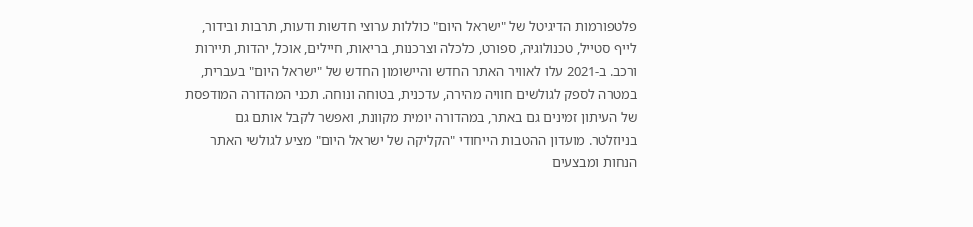פלטפורמות הדיגיטל של "ישראל היום" כוללות ערוצי חדשות ודעות, תרבות ובידור, לייף סטייל, טכנולוגיה, ספורט, כלכלה וצרכנות, בריאות, חיילים, אוכל, יהדות, תיירות ורכב. ב-2021 עלו לאוויר האתר החדש והיישומון החדש של "ישראל היום" בעברית, במטרה לספק לגולשים חוויה מהירה, עדכנית, בטוחה ונוחה. תכני המהדורה המודפסת של העיתון זמינים גם באתר, במהדורה יומית מקוונת, ואפשר לקבל אותם גם בניוזלטר. מועדון ההטבות הייחודי "הקליקה של ישראל היום" מציע לגולשי האתר הנחות ומבצעים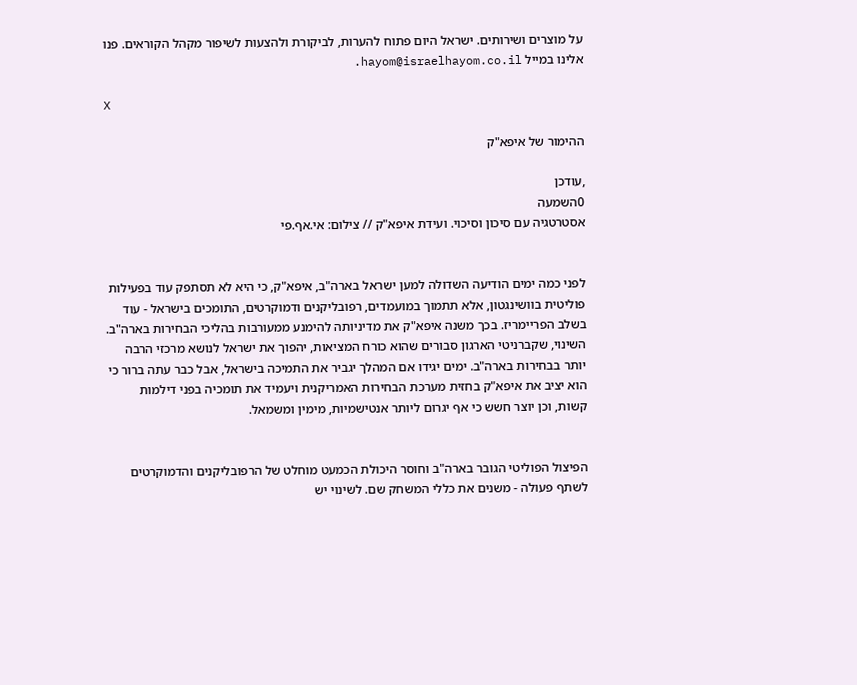על מוצרים ושירותים. ישראל היום פתוח להערות, לביקורת ולהצעות לשיפור מקהל הקוראים. פנו אלינו במייל hayom@israelhayom.co.il.

X

ההימור של איפא"ק

,עודכן
0השמעה
אסטרטגיה עם סיכון וסיכוי. ועידת איפא"ק // צילום: אי.אף.פי


לפני כמה ימים הודיעה השדולה למען ישראל בארה"ב, איפא"ק, כי היא לא תסתפק עוד בפעילות פוליטית בוושינגטון, אלא תתמוך במועמדים, רפובליקנים ודמוקרטים, התומכים בישראל - עוד בשלב הפריימריז. בכך משנה איפא"ק את מדיניותה להימנע ממעורבות בהליכי הבחירות בארה"ב.
השינוי, שקברניטי הארגון סבורים שהוא כורח המציאות, יהפוך את ישראל לנושא מרכזי הרבה יותר בבחירות בארה"ב. ימים יגידו אם המהלך יגביר את התמיכה בישראל, אבל כבר עתה ברור כי הוא יציב את איפא"ק בחזית מערכת הבחירות האמריקנית ויעמיד את תומכיה בפני דילמות קשות, וכן יוצר חשש כי אף יגרום ליותר אנטישמיות, מימין ומשמאל.


הפיצול הפוליטי הגובר בארה"ב וחוסר היכולת הכמעט מוחלט של הרפובליקנים והדמוקרטים לשתף פעולה - משנים את כללי המשחק שם. לשינוי יש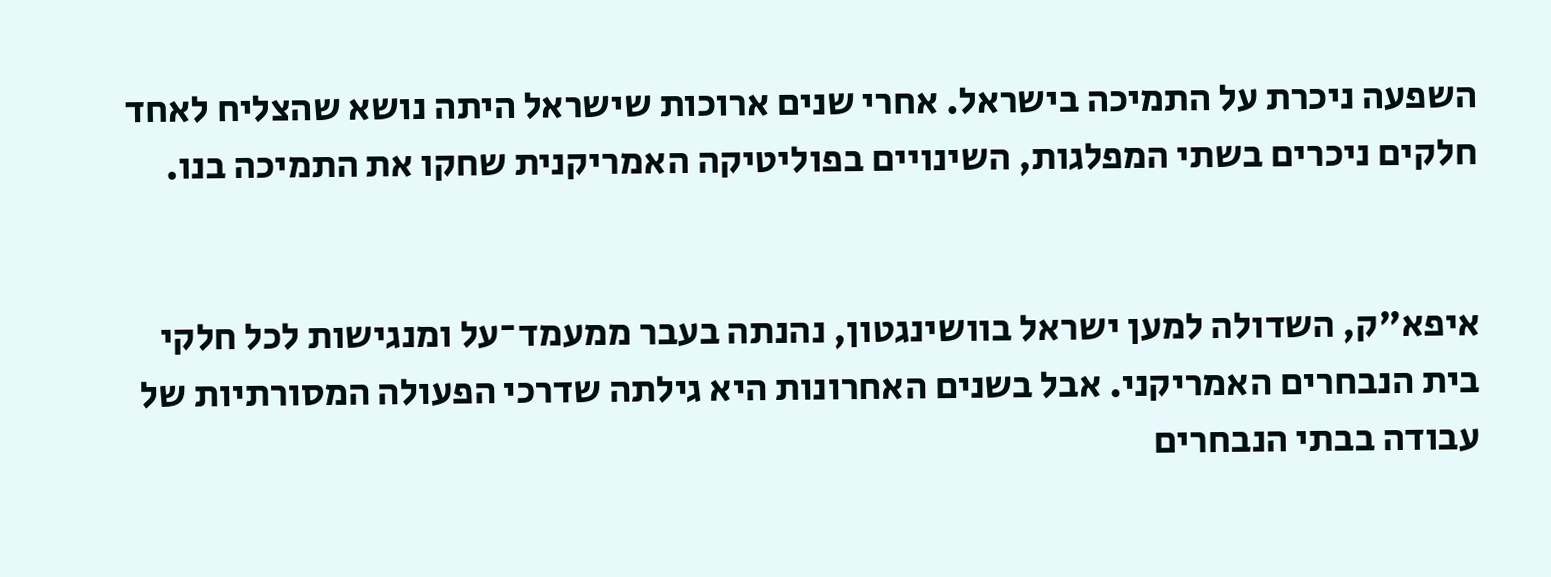השפעה ניכרת על התמיכה בישראל. אחרי שנים ארוכות שישראל היתה נושא שהצליח לאחד חלקים ניכרים בשתי המפלגות, השינויים בפוליטיקה האמריקנית שחקו את התמיכה בנו.


איפא"ק, השדולה למען ישראל בוושינגטון, נהנתה בעבר ממעמד־על ומנגישות לכל חלקי בית הנבחרים האמריקני. אבל בשנים האחרונות היא גילתה שדרכי הפעולה המסורתיות של עבודה בבתי הנבחרים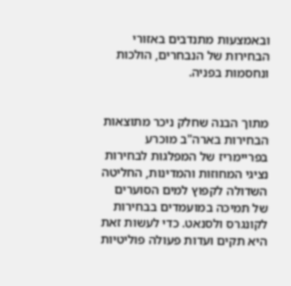ובאמצעות מתנדבים באזורי הבחירות של הנבחרים, הולכות ונחסמות בפניה.


מתוך הבנה שחלק ניכר מתוצאות הבחירות בארה"ב מוכרע בפריימריז של המפלגות לבחירות נציגי המחוזות והמדינות, החליטה השדולה לקפוץ למים הסוערים של תמיכה במועמדים בבחירות לקונגרס ולסנאט. כדי לעשות זאת היא תקים ועדות פעולה פוליטיות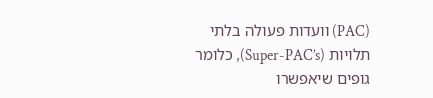(PAC) וועדות פעולה בלתי תלויות (Super-PAC’s), כלומר גופים שיאפשרו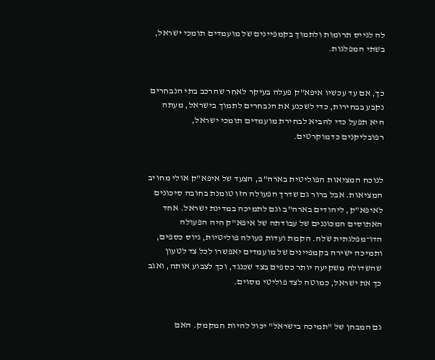לה לגייס תרומות ולתמוך בקמפיינים של מועמדים תומכי ישראל, בשתי המפלגות.


כך, אם עד עכשיו איפא"ק פעלה בעיקר לאחר שהרכב בתי הנבחרים נקבע בבחירות, כדי לשכנע את הנבחרים לתמוך בישראל, מעתה היא תפעל כדי להביא לבחירת מועמדים תומכי ישראל, רפובליקנים כדמוקרטים.


לנוכח המציאות הפוליטית בארה"ב, הצעד של איפא"ק אולי מחויב המציאות. אבל ברור גם שדרך הפעולה הזו טומנת בחובה סיכונים לאיפא"ק, ליהודים בארה"ב וגם לתמיכה במדינת ישראל. אחד האתוסים המכוננים של עבודתה של איפא"ק היה הפעולה הדו־מפלגתית שלה. הקמת ועדות פעולה פוליטיות, גיוס כספים, ותמיכה ישירה בקמפיינים של מועמדים יאפשרו לכל צד לטעון שהשדולה משקיעה יותר כספים בצד שכנגד, וכך לצבוע אותה, ואגב כך את ישראל, כמוטה לצד פוליטי מסוים.


גם המבחן של "תמיכה בישראל" יכול להיות חמקמק. האם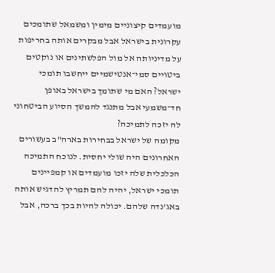מועמדים קיצוניים מימין ומשמאל שתומכים עקרונית בישראל אבל מבקרים אותה בחריפות על מדיניותה אל מול הפלשתינים או נוקטים ביטויים סמי־אנטישמיים ייחשבו תומכי ישראל? האם מי שתומך בישראל באופן חד־משמעי אבל מתנגד להמשך הסיוע הביטחוני לה יזכה לתמיכה?
מקומה של ישראל בבחירות בארה"ב בעשורים האחרונים היה שולי יחסית. לנוכח התמיכה הכלכלית שלה יזכו מועמדים או קמפיינים תומכי ישראל, יהיה להם תמריץ להדגיש אותה באג'נדה שלהם. יכולה להיות בכך ברכה, אבל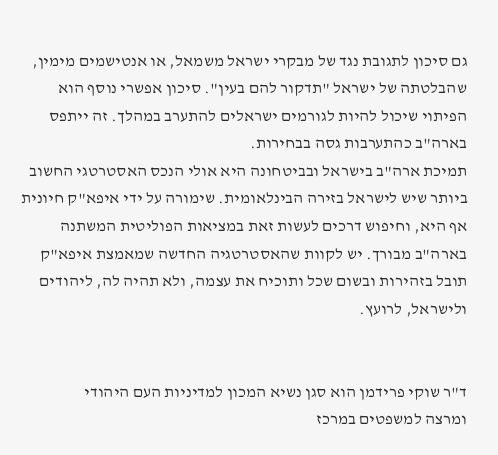גם סיכון לתגובת נגד של מבקרי ישראל משמאל, או אנטישמים מימין, שהבלטתה של ישראל "תדקור להם בעין". סיכון אפשרי נוסף הוא הפיתוי שיכול להיות לגורמים ישראלים להתערב במהלך. זה ייתפס בארה"ב כהתערבות גסה בבחירות.
תמיכת ארה"ב בישראל ובביטחונה היא אולי הנכס האסטרטגי החשוב ביותר שיש לישראל בזירה הבינלאומית. שימורה על ידי איפא"ק חיונית אף היא, וחיפוש דרכים לעשות זאת במציאות הפוליטית המשתנה בארה"ב מבורך. יש לקוות שהאסטרטגיה החדשה שמאמצת איפא"ק תובל בזהירות ובשום שכל ותוכיח את עצמה, ולא תהיה לה, ליהודים ולישראל, לרועץ.


ד"ר שוקי פרידמן הוא סגן נשיא המכון למדיניות העם היהודי
ומרצה למשפטים במרכז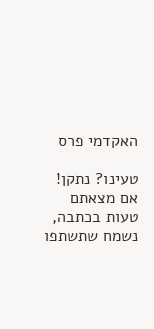האקדמי פרס

טעינו? נתקן! אם מצאתם טעות בכתבה, נשמח שתשתפו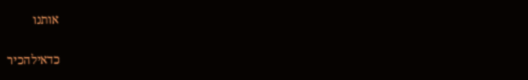אותנו

כדאילהכיר